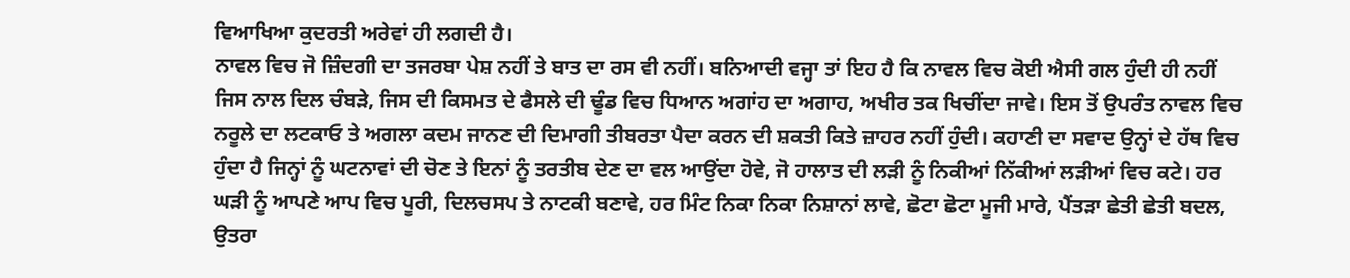ਵਿਆਖਿਆ ਕੁਦਰਤੀ ਅਰੇਵਾਂ ਹੀ ਲਗਦੀ ਹੈ।
ਨਾਵਲ ਵਿਚ ਜੋ ਜ਼ਿੰਦਗੀ ਦਾ ਤਜਰਬਾ ਪੇਸ਼ ਨਹੀਂ ਤੇ ਬਾਤ ਦਾ ਰਸ ਵੀ ਨਹੀਂ। ਬਨਿਆਦੀ ਵਜ੍ਹਾ ਤਾਂ ਇਹ ਹੈ ਕਿ ਨਾਵਲ ਵਿਚ ਕੋਈ ਐਸੀ ਗਲ ਹੁੰਦੀ ਹੀ ਨਹੀਂ ਜਿਸ ਨਾਲ ਦਿਲ ਚੰਬੜੇ, ਜਿਸ ਦੀ ਕਿਸਮਤ ਦੇ ਫੈਸਲੇ ਦੀ ਢੂੰਡ ਵਿਚ ਧਿਆਨ ਅਗਾਂਹ ਦਾ ਅਗਾਹ, ਅਖੀਰ ਤਕ ਖਿਚੀਂਦਾ ਜਾਵੇ। ਇਸ ਤੋਂ ਉਪਰੰਤ ਨਾਵਲ ਵਿਚ ਨਰੂਲੇ ਦਾ ਲਟਕਾਓ ਤੇ ਅਗਲਾ ਕਦਮ ਜਾਨਣ ਦੀ ਦਿਮਾਗੀ ਤੀਬਰਤਾ ਪੈਦਾ ਕਰਨ ਦੀ ਸ਼ਕਤੀ ਕਿਤੇ ਜ਼ਾਹਰ ਨਹੀਂ ਹੁੰਦੀ। ਕਹਾਣੀ ਦਾ ਸਵਾਦ ਉਨ੍ਹਾਂ ਦੇ ਹੱਥ ਵਿਚ ਹੁੰਦਾ ਹੈ ਜਿਨ੍ਹਾਂ ਨੂੰ ਘਟਨਾਵਾਂ ਦੀ ਚੋਣ ਤੇ ਇਨਾਂ ਨੂੰ ਤਰਤੀਬ ਦੇਣ ਦਾ ਵਲ ਆਉਂਦਾ ਹੋਵੇ, ਜੋ ਹਾਲਾਤ ਦੀ ਲੜੀ ਨੂੰ ਨਿਕੀਆਂ ਨਿੱਕੀਆਂ ਲੜੀਆਂ ਵਿਚ ਕਟੇ। ਹਰ ਘੜੀ ਨੂੰ ਆਪਣੇ ਆਪ ਵਿਚ ਪੂਰੀ, ਦਿਲਚਸਪ ਤੇ ਨਾਟਕੀ ਬਣਾਵੇ, ਹਰ ਮਿੰਟ ਨਿਕਾ ਨਿਕਾ ਨਿਸ਼ਾਨਾਂ ਲਾਵੇ, ਛੋਟਾ ਛੋਟਾ ਮੂਜੀ ਮਾਰੇ, ਪੈਂਤੜਾ ਛੇਤੀ ਛੇਤੀ ਬਦਲ, ਉਤਰਾ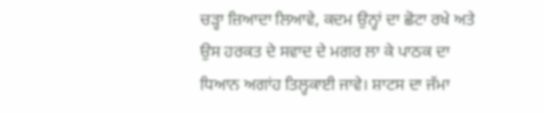ਚੜ੍ਹਾ ਜ਼ਿਆਦਾ ਲਿਆਵੇ, ਕਦਮ ਉਨ੍ਹਾਂ ਦਾ ਛੋਟਾ ਰਖੇ ਅਤੇ ਉਸ ਹਰਕਤ ਦੇ ਸਵਾਦ ਦੇ ਮਗਰ ਲਾ ਕੇ ਪਾਠਕ ਦਾ ਧਿਆਨ ਅਗਾਂਹ ਤਿਲ੍ਹਕਾਈ ਜਾਵੇ। ਸ਼ਾਟਸ ਦਾ ਜੱਮਾ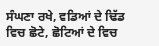ਸੰਘਣਾ ਰਖੇ, ਵਡਿਆਂ ਦੇ ਢਿੱਡ ਵਿਚ ਛੋਟੇ, ਛੋਟਿਆਂ ਦੇ ਵਿਚ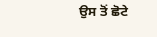ਉਸ ਤੋਂ ਛੋਟੇ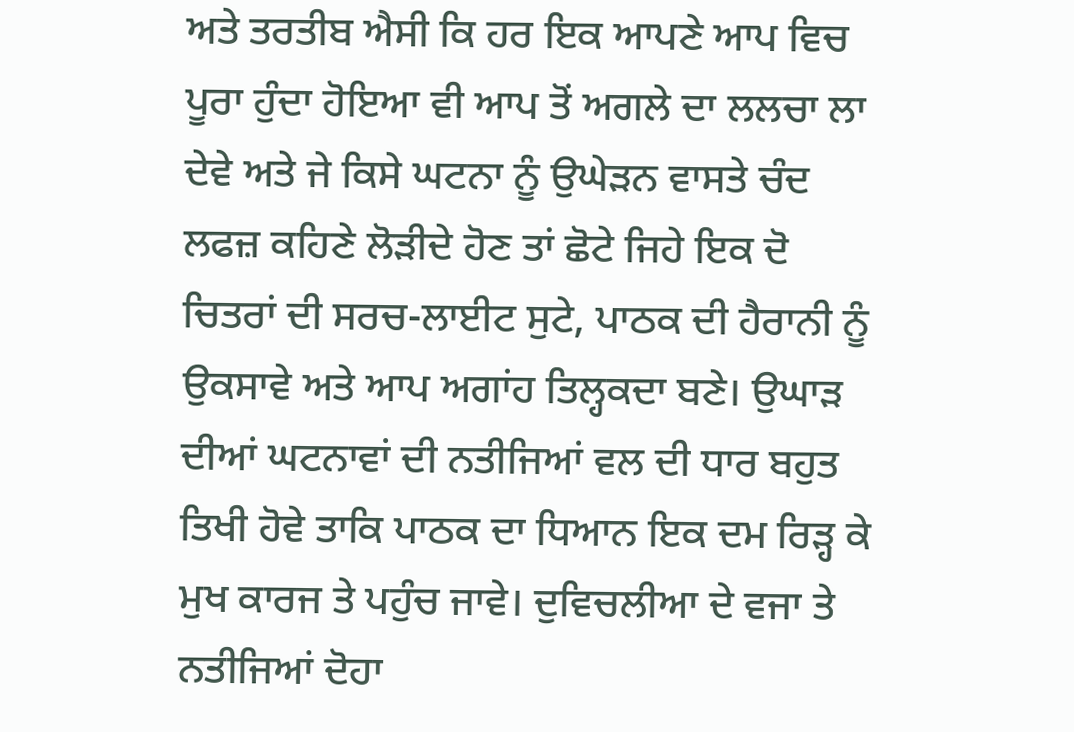ਅਤੇ ਤਰਤੀਬ ਐਸੀ ਕਿ ਹਰ ਇਕ ਆਪਣੇ ਆਪ ਵਿਚ ਪੂਰਾ ਹੁੰਦਾ ਹੋਇਆ ਵੀ ਆਪ ਤੋਂ ਅਗਲੇ ਦਾ ਲਲਚਾ ਲਾ ਦੇਵੇ ਅਤੇ ਜੇ ਕਿਸੇ ਘਟਨਾ ਨੂੰ ਉਘੇੜਨ ਵਾਸਤੇ ਚੰਦ ਲਫਜ਼ ਕਹਿਣੇ ਲੋੜੀਦੇ ਹੋਣ ਤਾਂ ਛੋਟੇ ਜਿਹੇ ਇਕ ਦੋ ਚਿਤਰਾਂ ਦੀ ਸਰਚ-ਲਾਈਟ ਸੁਟੇ, ਪਾਠਕ ਦੀ ਹੈਰਾਨੀ ਨੂੰ ਉਕਸਾਵੇ ਅਤੇ ਆਪ ਅਗਾਂਹ ਤਿਲ੍ਹਕਦਾ ਬਣੇ। ਉਘਾੜ ਦੀਆਂ ਘਟਨਾਵਾਂ ਦੀ ਨਤੀਜਿਆਂ ਵਲ ਦੀ ਧਾਰ ਬਹੁਤ ਤਿਖੀ ਹੋਵੇ ਤਾਕਿ ਪਾਠਕ ਦਾ ਧਿਆਨ ਇਕ ਦਮ ਰਿੜ੍ਹ ਕੇ ਮੁਖ ਕਾਰਜ ਤੇ ਪਹੁੰਚ ਜਾਵੇ। ਦੁਵਿਚਲੀਆ ਦੇ ਵਜਾ ਤੇ ਨਤੀਜਿਆਂ ਦੋਹਾ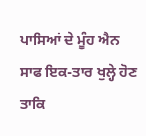ਪਾਸਿਆਂ ਦੇ ਮੂੰਹ ਐਨ ਸਾਫ ਇਕ-ਤਾਰ ਖੁਲ੍ਹੇ ਹੋਣ ਤਾਕਿ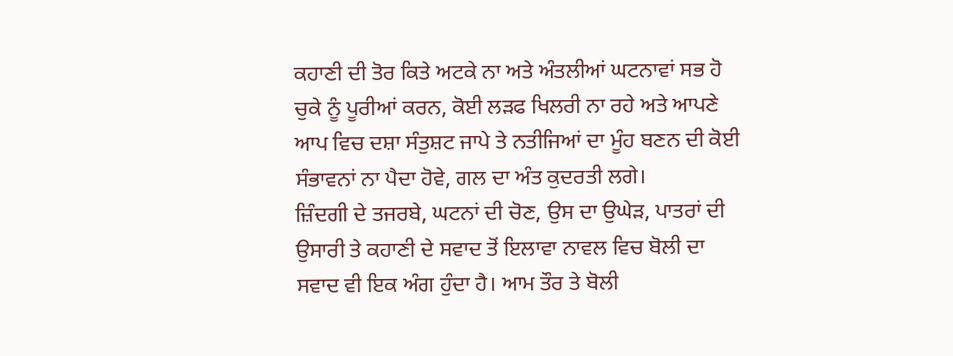ਕਹਾਣੀ ਦੀ ਤੋਰ ਕਿਤੇ ਅਟਕੇ ਨਾ ਅਤੇ ਅੰਤਲੀਆਂ ਘਟਨਾਵਾਂ ਸਭ ਹੋ ਚੁਕੇ ਨੂੰ ਪੂਰੀਆਂ ਕਰਨ, ਕੋਈ ਲੜਫ ਖਿਲਰੀ ਨਾ ਰਹੇ ਅਤੇ ਆਪਣੇ ਆਪ ਵਿਚ ਦਸ਼ਾ ਸੰਤੁਸ਼ਟ ਜਾਪੇ ਤੇ ਨਤੀਜਿਆਂ ਦਾ ਮੂੰਹ ਬਣਨ ਦੀ ਕੋਈ ਸੰਭਾਵਨਾਂ ਨਾ ਪੈਦਾ ਹੋਵੇ, ਗਲ ਦਾ ਅੰਤ ਕੁਦਰਤੀ ਲਗੇ।
ਜ਼ਿੰਦਗੀ ਦੇ ਤਜਰਬੇ, ਘਟਨਾਂ ਦੀ ਚੋਣ, ਉਸ ਦਾ ਉਘੇੜ, ਪਾਤਰਾਂ ਦੀ ਉਸਾਰੀ ਤੇ ਕਹਾਣੀ ਦੇ ਸਵਾਦ ਤੋਂ ਇਲਾਵਾ ਨਾਵਲ ਵਿਚ ਬੋਲੀ ਦਾ ਸਵਾਦ ਵੀ ਇਕ ਅੰਗ ਹੁੰਦਾ ਹੈ। ਆਮ ਤੌਰ ਤੇ ਬੋਲੀ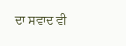ਦਾ ਸਵਾਦ ਵੀ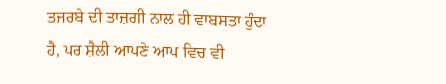ਤਜਰਬੇ ਦੀ ਤਾਜ਼ਗੀ ਨਾਲ ਹੀ ਵਾਬਸਤਾ ਹੁੰਦਾ ਹੈ, ਪਰ ਸ਼ੈਲੀ ਆਪਣੇ ਆਪ ਵਿਚ ਵੀ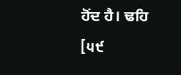ਹੋਂਦ ਹੈ। ਢਹਿ
[੫੯